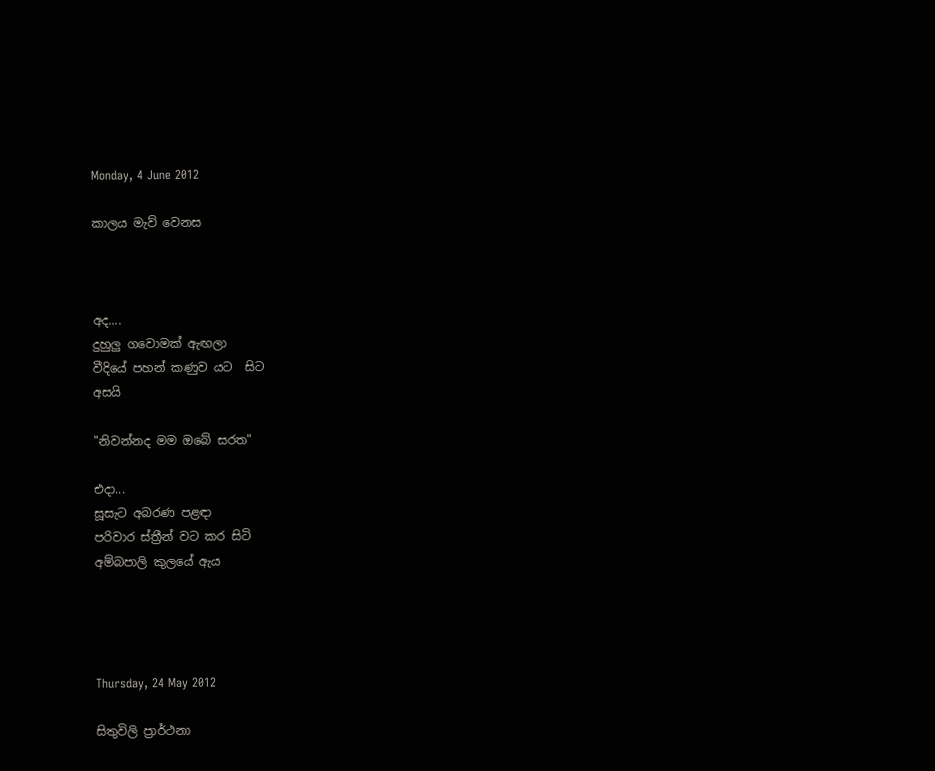Monday, 4 June 2012

කාලය මැව් වෙනස



අද....
දුහුලු ගවොමක් ඇඟලා
වීදියේ පහන් කණුව යට  සිට
අසයි

"නිවන්නද මම ඔබේ සරත"

එදා...
සූසැට අබරණ පළඳා
පරිවාර ස්ත්‍රීන් වට කර සිටි
අම්බපාලි කුලයේ ඇය




Thursday, 24 May 2012

සිතුවිලි ප්‍රාර්ථනා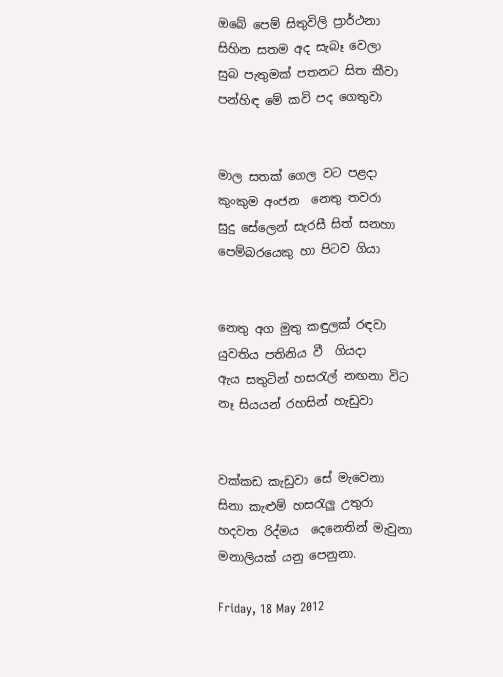ඔබේ පෙම් සිතුවිලි ප්‍රාර්ථනා
සිහින සතම අද සැබෑ වෙලා
සුබ පැතුමක් පතනට සිත කීවා
පන්හිඳ මේ කවි පද ගෙතුවා


මාල සතක් ගෙල වට පළදා
කුංකුම අංජන  නෙතු තවරා
සුදු සේලෙන් සැරසී සිත් සනහා
පෙම්බරයෙකු හා පිටව ගියා


නෙතු අග මුතු කඳුලක් රඳවා
යුවතිය පතිනිය වී  ගියදා
ඇය සතුටින් හසරැල් නඟනා විට
නෑ සියයන් රහසින් හැඩුවා


වක්කඩ කැඩුවා සේ මැවෙනා
සිනා කැළුම් හසරැලු උතුරා
හදවත රිද්මය  දෙනෙතින් මැවුනා
මනාලියක් යනු පෙනුනා.

Friday, 18 May 2012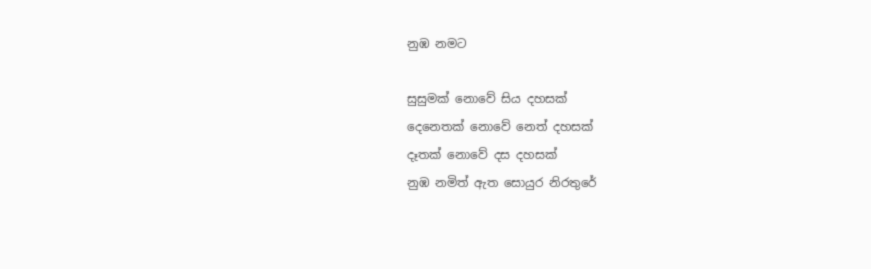නුඹ නමට

සුසුමක් නොවේ සිය දහසක්
දෙනෙතක් නොවේ නෙත් දහසක්
දෑතක් නොවේ දස දහසක්
නුඹ නමිත් ඇත සොයුර නිරතුරේ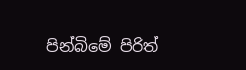පින්බිමේ පිරිත්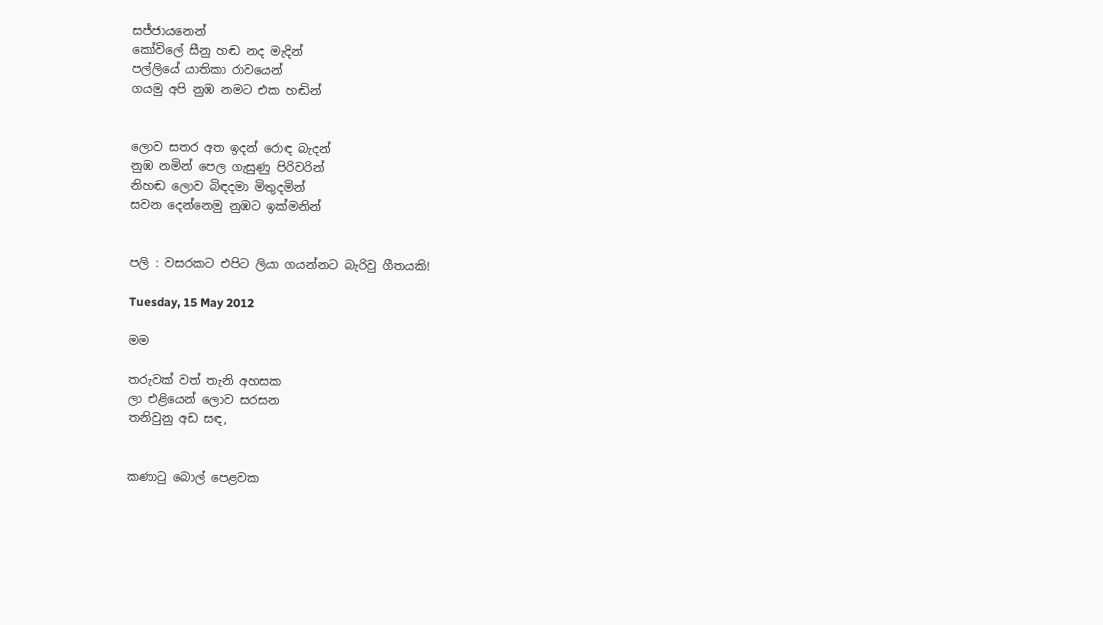සජ්ජායනෙන්
කෝවිලේ සීනු හඬ නද මැදින්
පල්ලියේ යාතිකා රාවයෙන්
ගයමු අපි නුඹ නමට එක හඬින්


ලොව සතර අත ඉදන් රොඳ බැදන්
නුඹ නමින් පෙල ගැසුණු පිරිවරින්
නිහඬ ලොව බිඳදමා මිතුදමින්
සවන දෙන්නෙමු නුඹට ඉක්මනින්


පලි : වසරකට එපිට ලියා ගයන්නට බැරිවු ගීතයකි!

Tuesday, 15 May 2012

මම

තරුවක් වත් තැනි අහසක
ලා එළියෙන් ලොව සරසන
තනිවුනු අඩ සඳ,


කණාටු බොල් පෙළවක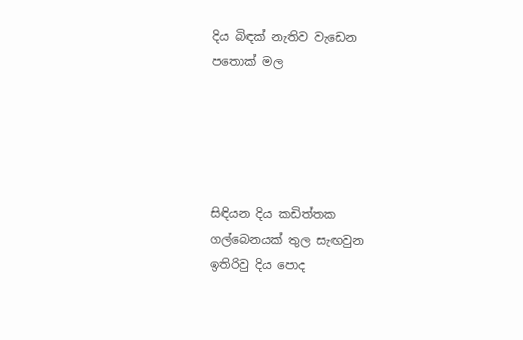දිය බිඳක් නැතිව වැඩෙන
පතොක් මල





සිඳියන දිය කඩිත්තක
ගල්බෙනයක් තුල සැඟවුන
ඉතිරිවු දිය පොද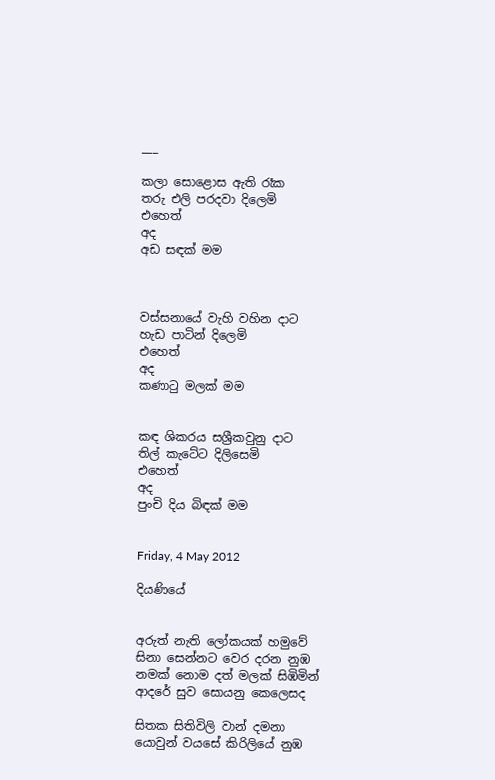___

කලා සොළොස ඇති රෑක
තරු එලි පරදවා දිලෙමි
එහෙත්
අද
අඩ සඳක් මම



වස්සනායේ වැහි වහින දාට
හැඩ පාටින් දිලෙමි
එහෙත්
අද
කණාටු මලක් මම


කඳ ශිකරය සශ්‍රීකවුනු දාට
තිල් කැටේට දිලිසෙමි
එහෙත්
අද
පුංචි දිය බිඳක් මම


Friday, 4 May 2012

දියණියේ


අරුත් නැති ලෝකයක් හමුවේ
සිනා සෙන්නට වෙර දරන නුඹ
නමක් නොම දත් මලක් සිඹිමින්
ආදරේ සුව සොයනු කෙලෙසද

සිතක සිතිවිලි වාන් දමනා
යොවුන් වයසේ කිරිලියේ නුඹ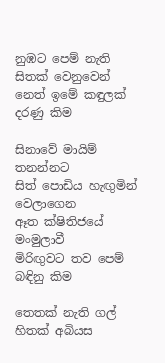නුඹට පෙම් නැති සිතක් වෙනුවෙන්
නෙත් ඉමේ කඳුලක් දරණු කිම

සිනාවේ මායිම් තනන්නට
සිත් පොඩිය හැඟුමින් වෙලාගෙන
ඈත ක්ෂිතිජයේ මංමුලාවී
මිරිඟුවට තව පෙම් බඳිනු කිම

තෙතක් නැති ගල් හිතක් අබියස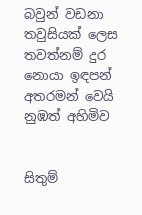බවුන් වඩනා තවුසියක් ලෙස
තවත්නම් දුර නොයා ඉඳපන්
අතරමන් වෙයි නුඹත් අහිමිව


සිතුම්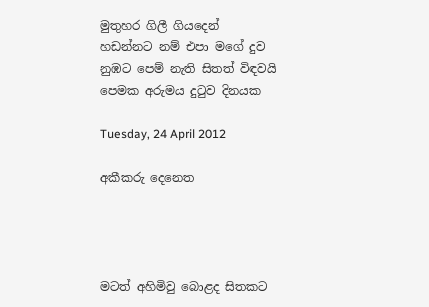මුතුහර ගිලී ගියදෙන්
හඩන්නට නම් එපා මගේ දුව
නුඹට පෙම් නැති සිතත් විඳවයි
පෙමක අරුමය දුටුව දිනයක

Tuesday, 24 April 2012

අකීකරු දෙනෙත




මටත් අහිමිවු බොළද සිතකට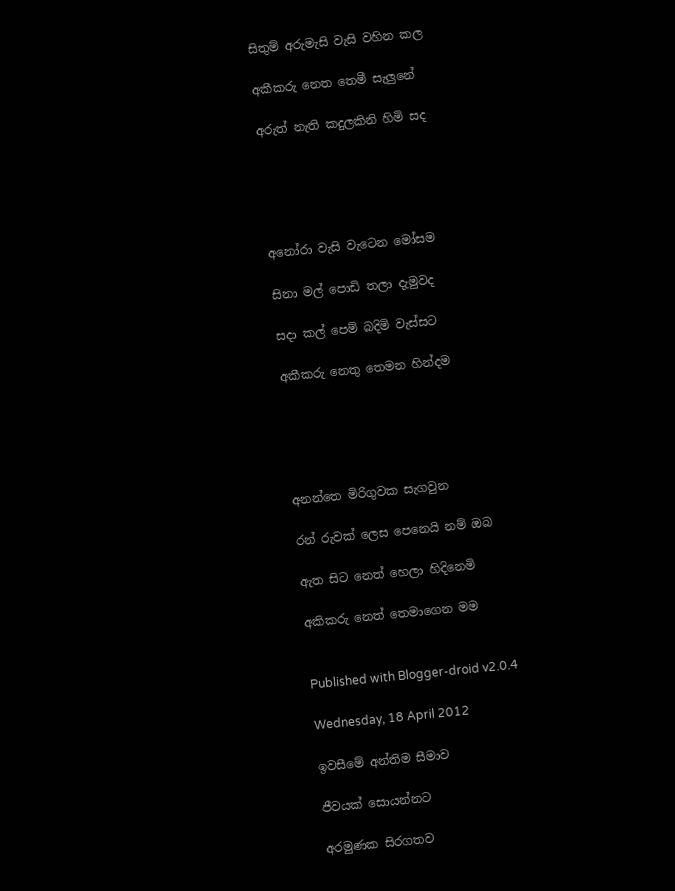සිතුම් අරුමැසි වැසි වහින කල

අකීකරු නෙත තෙමී සැලුනේ

අරුත් නැති කදුලකිනි හිමි සද





අනෝරා වැසි වැටෙන මෝසම

සිනා මල් පොඩි තලා දැමුවද

සදා කල් පෙම් බදිමි වැස්සට

අකීකරු නෙතු තෙමන හින්දම





අනන්තෙ මිරිගුවක සැගවුන

රන් රුවක් ලෙස පෙනෙයි නම් ඔබ

ඇත සිට නෙත් හෙලා හිදිනෙමි

අකිකරු නෙත් තෙමාගෙන මම


Published with Blogger-droid v2.0.4

Wednesday, 18 April 2012

ඉවසීමේ අන්තිම සීමාව

ජීවයක් සොයන්නට

අරමුණක සිරගතව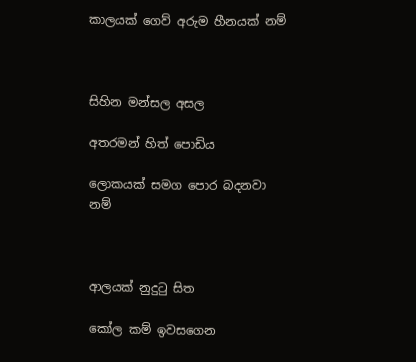කාලයක් ගෙව් අරුම හීනයක් නම්



සිහින මන්සල අසල

අතරමන් හිත් පොඩිය

ලොකයක් සමග පොර බදනවා නම්



ආලයක් නුදුටු සිත

කෝල කම් ඉවසගෙන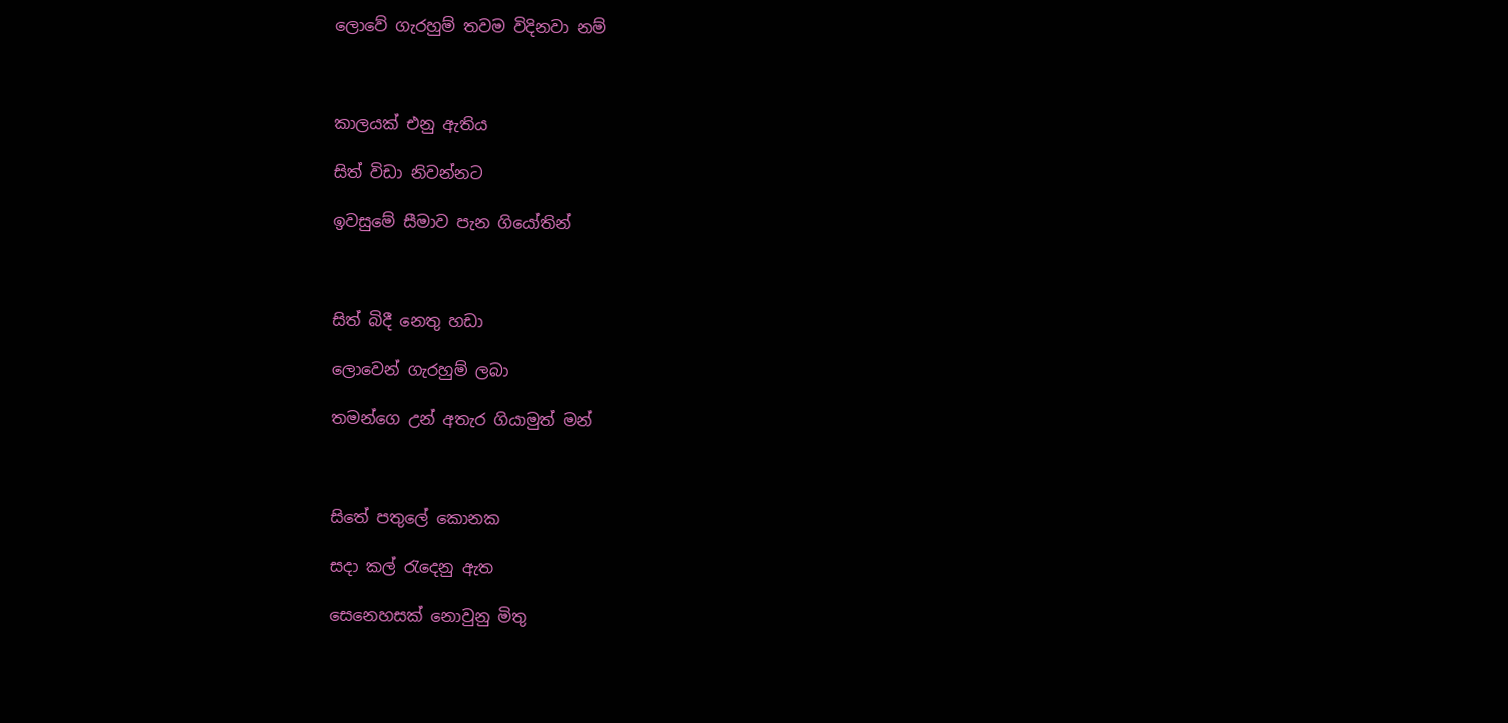ලොවේ ගැරහුම් තවම විදිනවා නම්



කාලයක් එනු ඇතිය

සිත් විඩා නිවන්නට

ඉවසුමේ සීමාව පැන ගියෝතින්



සිත් බිදී නෙතු හඩා

ලොවෙන් ගැරහුම් ලබා

තමන්ගෙ උන් අතැර ගියාමුත් මන්



සිතේ පතුලේ කොනක

සදා කල් රැදෙනු ඇත

සෙනෙහසක් නොවුනු මිතු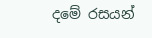දමේ රසයන්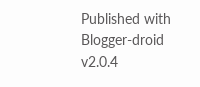Published with Blogger-droid v2.0.4